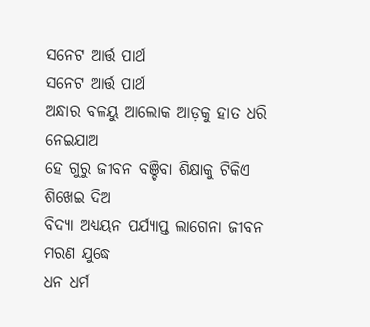ସନେଟ ଆର୍ତ୍ତ ପାର୍ଥ
ସନେଟ ଆର୍ତ୍ତ ପାର୍ଥ
ଅନ୍ଧାର ବଳୟୁ ଆଲୋକ ଆଡ଼କୁ ହାତ ଧରି ନେଇଯାଅ
ହେ ଗୁରୁ ଜୀବନ ବଞ୍ଚିବା ଶିକ୍ଷାକୁ ଟିକିଏ ଶିଖେଇ ଦିଅ
ବିଦ୍ୟା ଅଧ୍ୟୟନ ପର୍ଯ୍ୟାପ୍ତ ଲାଗେନା ଜୀବନ ମରଣ ଯୁଦ୍ଧେ
ଧନ ଧର୍ମ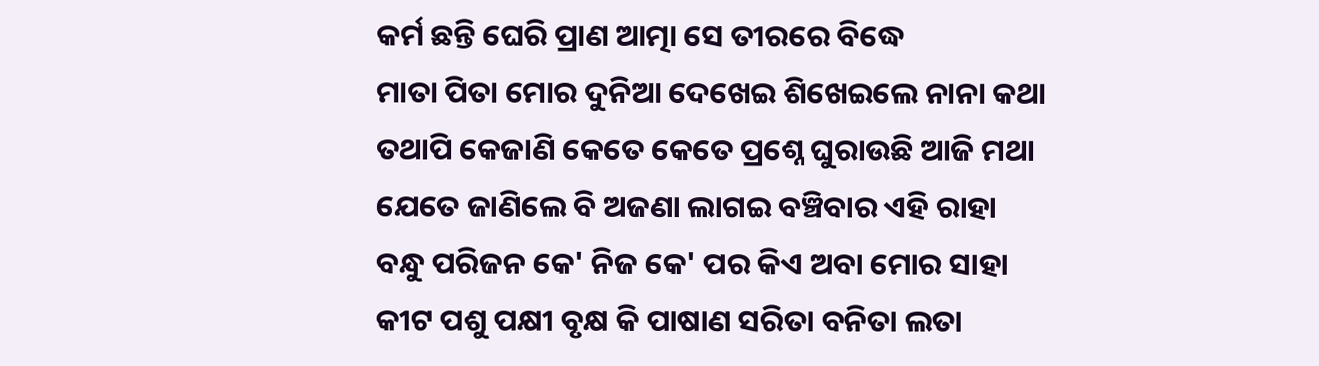କର୍ମ ଛନ୍ତି ଘେରି ପ୍ରାଣ ଆତ୍ମା ସେ ତୀରରେ ବିଦ୍ଧେ
ମାତା ପିତା ମୋର ଦୁନିଆ ଦେଖେଇ ଶିଖେଇଲେ ନାନା କଥା
ତଥାପି କେଜାଣି କେତେ କେତେ ପ୍ରଶ୍ନେ ଘୁରାଉଛି ଆଜି ମଥା
ଯେତେ ଜାଣିଲେ ବି ଅଜଣା ଲାଗଇ ବଞ୍ଚିବାର ଏହି ରାହା
ବନ୍ଧୁ ପରିଜନ କେ' ନିଜ କେ' ପର କିଏ ଅବା ମୋର ସାହା
କୀଟ ପଶୁ ପକ୍ଷୀ ବୃକ୍ଷ କି ପାଷାଣ ସରିତା ବନିତା ଲତା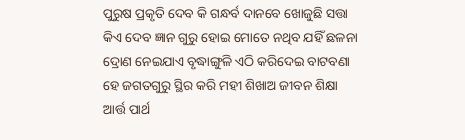ପୁରୁଷ ପ୍ରକୃତି ଦେବ କି ଗନ୍ଧର୍ବ ଦାନବେ ଖୋଜୁଛି ସତ୍ତା
କିଏ ଦେବ ଜ୍ଞାନ ଗୁରୁ ହୋଇ ମୋତେ ନଥିବ ଯହିଁ ଛଳନା
ଦ୍ରୋଣ ନେଇଯାଏ ବୃଦ୍ଧାଙ୍ଗୁଳି ଏଠି କରିଦେଇ ବାଟବଣା
ହେ ଜଗତଗୁରୁ ସ୍ଥିର କରି ମହୀ ଶିଖାଅ ଜୀବନ ଶିକ୍ଷା
ଆର୍ତ୍ତ ପାର୍ଥ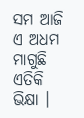ସମ ଆଜି ଏ ଅଧମ ମାଗୁଛି ଏତିକି ଭିକ୍ଷା ।